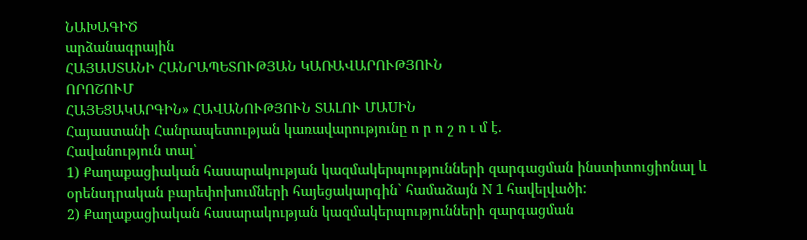ՆԱԽԱԳԻԾ
արձանագրային
ՀԱՅԱՍՏԱՆԻ ՀԱՆՐԱՊԵՏՈՒԹՅԱՆ ԿԱՌԱՎԱՐՈՒԹՅՈՒՆ
ՈՐՈՇՈՒՄ
ՀԱՅԵՑԱԿԱՐԳԻՆ» ՀԱՎԱՆՈՒԹՅՈՒՆ ՏԱԼՈՒ ՄԱUԻՆ
Հայաստանի Հանրապետության կառավարությունը ո ր ո շ ո ւ մ է.
Հավանություն տալ՝
1) Քաղաքացիական հասարակության կազմակերպությունների զարգացման ինստիտուցիոնալ և օրենսդրական բարեփոխումների հայեցակարգին` համաձայն N 1 հավելվածի:
2) Քաղաքացիական հասարակության կազմակերպությունների զարգացման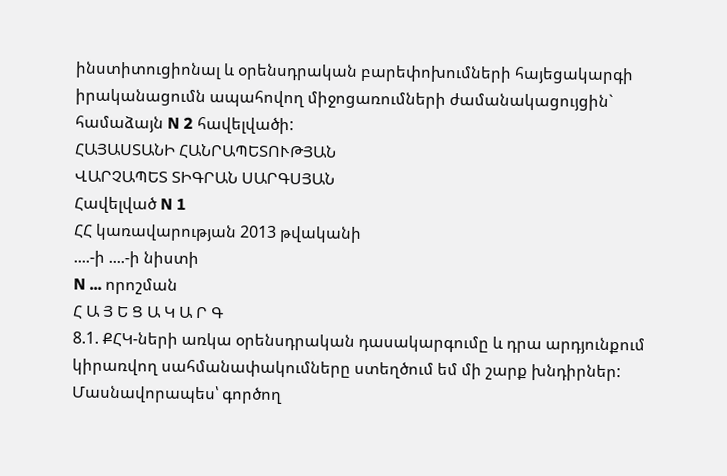ինստիտուցիոնալ և օրենսդրական բարեփոխումների հայեցակարգի իրականացումն ապահովող միջոցառումների ժամանակացույցին` համաձայն N 2 հավելվածի:
ՀԱՅԱՍՏԱՆԻ ՀԱՆՐԱՊԵՏՈՒԹՅԱՆ
ՎԱՐՉԱՊԵՏ ՏԻԳՐԱՆ ՍԱՐԳՍՅԱՆ
Հավելված N 1
ՀՀ կառավարության 2013 թվականի
....-ի ....-ի նիստի
N ... որոշման
Հ Ա Յ Ե Ց Ա Կ Ա Ր Գ
8.1. ՔՀԿ-ների առկա օրենսդրական դասակարգումը և դրա արդյունքում կիրառվող սահմանափակումները ստեղծում եմ մի շարք խնդիրներ: Մասնավորապես՝ գործող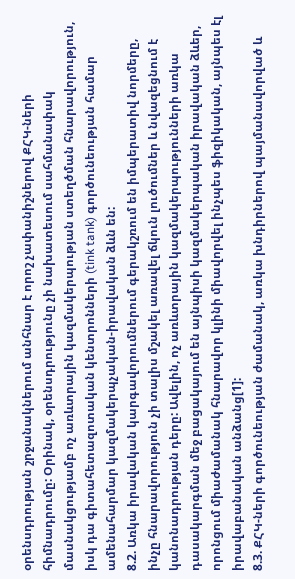օրենսդրության շրջանակներում անհնար է որոշ չափանիշներով ՔՀԿ-ների հիմնադրումը: Օրինակ, օրենսդրությունը չի նախատեսում սահմանափակ մասնակցությամբ ոչ առևտրային կազմակերպության ստեղծման հնարավորություն, իսկ դա գիտահետազոտական կենտրոնների (tink tank) գործունեության համար ամենահարմար կազմակերպչական-իրավական ձևն են:
8.2. Առկա իրավական կարգավորումներում գերակշռում են իմպերատիվ նորմերը, ինչը հնարավորություն չի տալիս մշակել առավել ճկուն լուծումներ և նվազեցնում է կանոնադրության դերը: Ավելին, ոչ առևտրային կազմակերպությունների առկա դասակարգման մեջ բացակայում են այնպիսի կազմակերպական իրավական ձևեր, որոնցում միաժամանակ հնարավոր կլինի միավորվել ինչպես ֆիզիկական, այնպես էլ իրավաբանական անձանց[1]:
8.3. ՔՀԿ-ների գործունեության ժամանակ, առկա խնդիրներով պայմանավորված և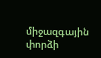միջազգային փորձի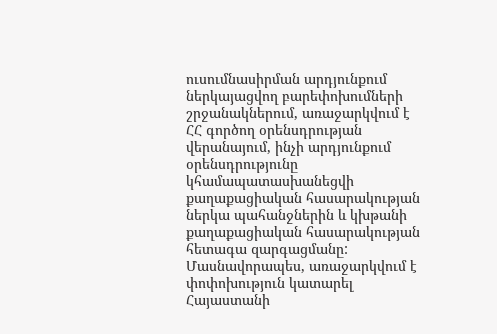ուսումնասիրման արդյունքում ներկայացվող բարեփոխումների շրջանակներում, առաջարկվում է ՀՀ գործող օրենսդրության վերանայում, ինչի արդյունքում օրենսդրությունը կհամապատասխանեցվի քաղաքացիական հասարակության ներկա պահանջներին և կխթանի քաղաքացիական հասարակության հետագա զարգացմանը: Մասնավորապես, առաջարկվում է փոփոխություն կատարել Հայաստանի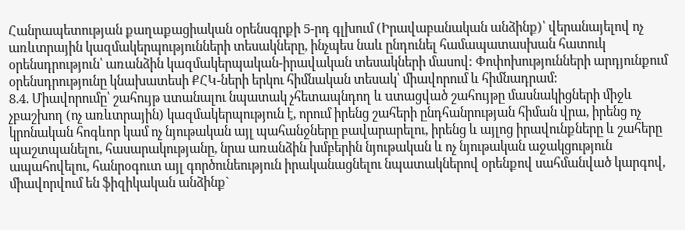Հանրապետության քաղաքացիական օրենսգրքի 5-րդ գլխում (Իրավաբանական անձինք)՝ վերանայելով ոչ առևտրային կազմակերպությունների տեսակները, ինչպես նաև ընդունել համապատասխան հատուկ օրենսդրություն՝ առանձին կազմակերպական-իրավական տեսակների մասով: Փոփոխությունների արդյունքում օրենսդրությունը կնախատեսի ՔՀԿ-ների երկու հիմնական տեսակ՝ միավորում և հիմնադրամ:
8.4. Միավորումը՝ շահույթ uտանալու նպատակ չհետապնդող և uտացված շահույթը մասնակիցների միջև չբաշխող (ոչ առևտրային) կազմակերպություն է, որում իրենց շահերի ընդհանրության հիման վրա, իրենց ոչ կրոնական հոգևոր կամ ոչ նյութական այլ պահանջները բավարարելու, իրենց և այլոց իրավունքները և շահերը պաշտպանելու, հասարակությանը, նրա առանձին խմբերին նյութական և ոչ նյութական աջակցություն ապահովելու, հանրօգուտ այլ գործունեություն իրականացնելու նպատակներով օրենքով սահմանված կարգով, միավորվում են ֆիզիկական անձինք`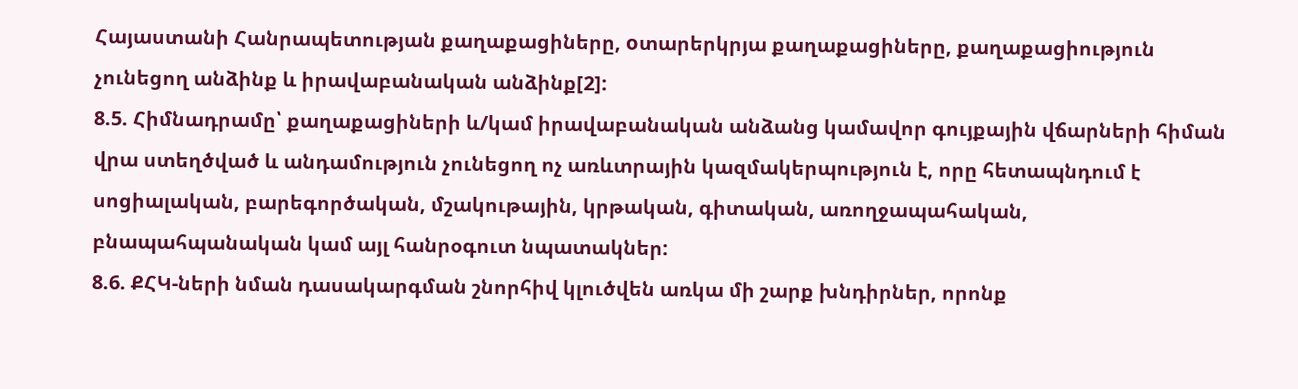Հայաստանի Հանրապետության քաղաքացիները, oտարերկրյա քաղաքացիները, քաղաքացիություն չունեցող անձինք և իրավաբանական անձինք[2]:
8.5. Հիմնադրամը՝ քաղաքացիների և/կամ իրավաբանական անձանց կամավոր գույքային վճարների հիման վրա ստեղծված և անդամություն չունեցող ոչ առևտրային կազմակերպություն է, որը հետապնդում է սոցիալական, բարեգործական, մշակութային, կրթական, գիտական, առողջապահական, բնապահպանական կամ այլ հանրօգուտ նպատակներ:
8.6. ՔՀԿ-ների նման դասակարգման շնորհիվ կլուծվեն առկա մի շարք խնդիրներ, որոնք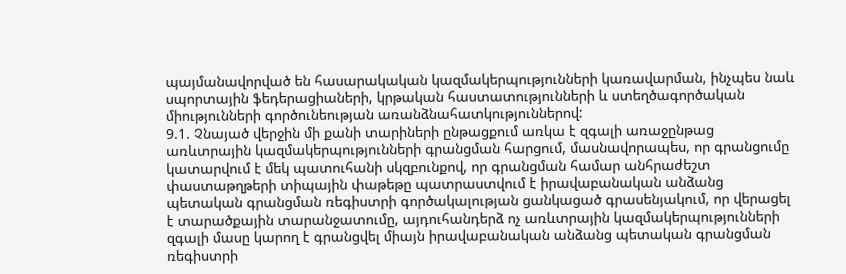պայմանավորված են հասարակական կազմակերպությունների կառավարման, ինչպես նաև սպորտային ֆեդերացիաների, կրթական հաստատությունների և ստեղծագործական միությունների գործունեության առանձնահատկություններով:
9.1. Չնայած վերջին մի քանի տարիների ընթացքում առկա է զգալի առաջընթաց առևտրային կազմակերպությունների գրանցման հարցում, մասնավորապես, որ գրանցումը կատարվում է մեկ պատուհանի սկզբունքով, որ գրանցման համար անհրաժեշտ փաստաթղթերի տիպային փաթեթը պատրաստվում է իրավաբանական անձանց պետական գրանցման ռեգիստրի գործակալության ցանկացած գրասենյակում, որ վերացել է տարածքային տարանջատումը, այդուհանդերձ ոչ առևտրային կազմակերպությունների զգալի մասը կարող է գրանցվել միայն իրավաբանական անձանց պետական գրանցման ռեգիստրի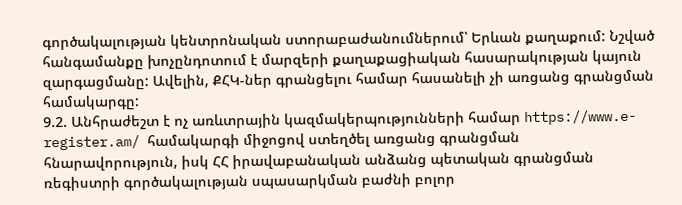գործակալության կենտրոնական ստորաբաժանումներում՝ Երևան քաղաքում: Նշված հանգամանքը խոչընդոտում է մարզերի քաղաքացիական հասարակության կայուն զարգացմանը: Ավելին, ՔՀԿ-ներ գրանցելու համար հասանելի չի առցանց գրանցման համակարգը:
9.2. Անհրաժեշտ է ոչ առևտրային կազմակերպությունների համար https://www.e-register.am/ համակարգի միջոցով ստեղծել առցանց գրանցման հնարավորություն, իսկ ՀՀ իրավաբանական անձանց պետական գրանցման ռեգիստրի գործակալության սպասարկման բաժնի բոլոր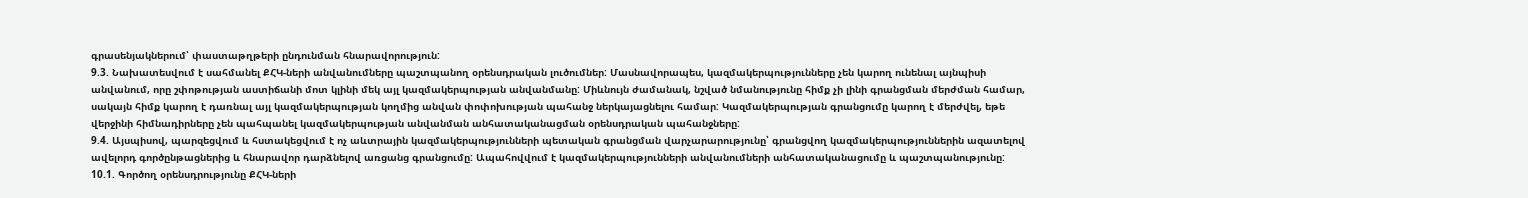գրասենյակներում՝ փաստաթղթերի ընդունման հնարավորություն:
9.3. Նախատեսվում է սահմանել ՔՀԿ-ների անվանումները պաշտպանող օրենսդրական լուծումներ: Մասնավորապես, կազմակերպությունները չեն կարող ունենալ այնպիսի անվանում, որը շփոթության աստիճանի մոտ կլինի մեկ այլ կազմակերպության անվանմանը: Միևնույն ժամանակ, նշված նմանությունը հիմք չի լինի գրանցման մերժման համար, սակայն հիմք կարող է դառնալ այլ կազմակերպության կողմից անվան փոփոխության պահանջ ներկայացնելու համար: Կազմակերպության գրանցումը կարող է մերժվել, եթե վերջինի հիմնադիրները չեն պահպանել կազմակերպության անվանման անհատականացման օրենսդրական պահանջները:
9.4. Այսպիսով, պարզեցվում և հստակեցվում է ոչ աևտրային կազմակերպությունների պետական գրանցման վարչարարությունը՝ գրանցվող կազմակերպություններին ազատելով ավելորդ գործընթացներից և հնարավոր դարձնելով առցանց գրանցումը: Ապահովվում է կազմակերպությունների անվանումների անհատականացումը և պաշտպանությունը:
10.1. Գործող օրենսդրությունը ՔՀԿ-ների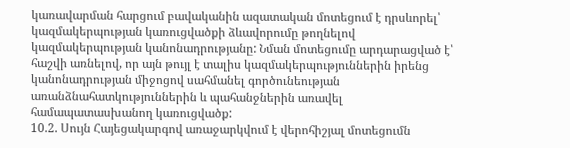կառավարման հարցում բավականին ազատական մոտեցում է դրսևորել՝ կազմակերպության կառուցվածքի ձևավորումը թողնելով կազմակերպության կանոնադրությանը: Նման մոտեցումը արդարացված է՝ հաշվի առնելով, որ այն թույլ է տալիս կազմակերպություններին իրենց կանոնադրության միջոցով սահմանել գործունեության առանձնահատկություններին և պահանջներին առավել համապատասխանող կառուցվածք:
10.2. Սույն Հայեցակարգով առաջարկվում է վերոհիշյալ մոտեցումն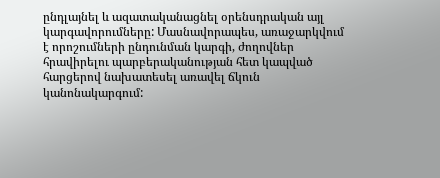ընդլայնել և ազատականացնել օրենսդրական այլ կարգավորումները: Մասնավորապես, առաջարկվում է որոշումների ընդունման կարգի, ժողովներ հրավիրելու պարբերականության հետ կապված հարցերով նախատեսել առավել ճկուն կանոնակարգում: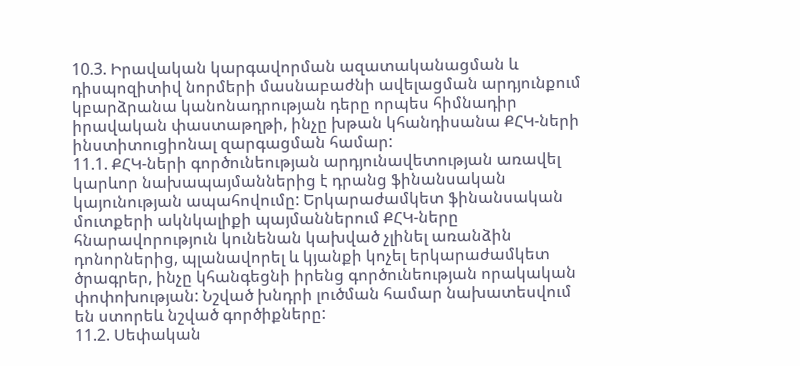10.3. Իրավական կարգավորման ազատականացման և դիսպոզիտիվ նորմերի մասնաբաժնի ավելացման արդյունքում կբարձրանա կանոնադրության դերը որպես հիմնադիր իրավական փաստաթղթի, ինչը խթան կհանդիսանա ՔՀԿ-ների ինստիտուցիոնալ զարգացման համար:
11.1. ՔՀԿ-ների գործունեության արդյունավետության առավել կարևոր նախապայմաններից է դրանց ֆինանսական կայունության ապահովումը: Երկարաժամկետ ֆինանսական մուտքերի ակնկալիքի պայմաններում ՔՀԿ-ները հնարավորություն կունենան կախված չլինել առանձին դոնորներից, պլանավորել և կյանքի կոչել երկարաժամկետ ծրագրեր, ինչը կհանգեցնի իրենց գործունեության որակական փոփոխության: Նշված խնդրի լուծման համար նախատեսվում են ստորեև նշված գործիքները:
11.2. Սեփական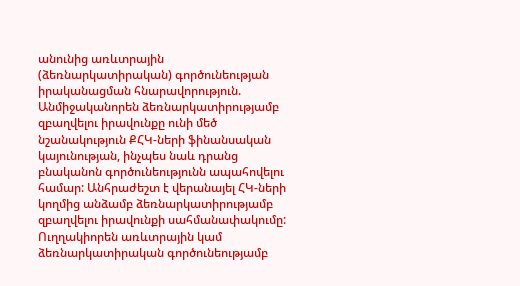անունից առևտրային (ձեռնարկատիրական) գործունեության իրականացման հնարավորություն. Անմիջականորեն ձեռնարկատիրությամբ զբաղվելու իրավունքը ունի մեծ նշանակություն ՔՀԿ-ների ֆինանսական կայունության, ինչպես նաև դրանց բնականոն գործունեությունն ապահովելու համար: Անհրաժեշտ է վերանայել ՀԿ-ների կողմից անձամբ ձեռնարկատիրությամբ զբաղվելու իրավունքի սահմանափակումը: Ուղղակիորեն առևտրային կամ ձեռնարկատիրական գործունեությամբ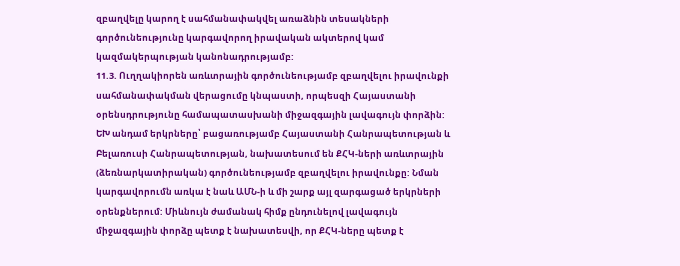զբաղվելը կարող է սահմանափակվել առաձնին տեսակների գործունեությունը կարգավորող իրավական ակտերով կամ կազմակերպության կանոնադրությամբ:
11.3. Ուղղակիորեն առևտրային գործունեությամբ զբաղվելու իրավունքի սահմանափակման վերացումը կնպաստի, որպեսզի Հայաստանի օրենսդրությունը համապատասխանի միջազգային լավագույն փորձին: ԵԽ անդամ երկրները՝ բացառությամբ Հայաստանի Հանրապետության և Բելառուսի Հանրապետության, նախատեսում են ՔՀԿ-ների առևտրային (ձեռնարկատիրական) գործունեությամբ զբաղվելու իրավունքը: Նման կարգավորումն առկա է նաև ԱՄՆ-ի և մի շարք այլ զարգացած երկրների օրենքներում: Միևնույն ժամանակ հիմք ընդունելով լավագույն միջազգային փորձը պետք է նախատեսվի, որ ՔՀԿ-ները պետք է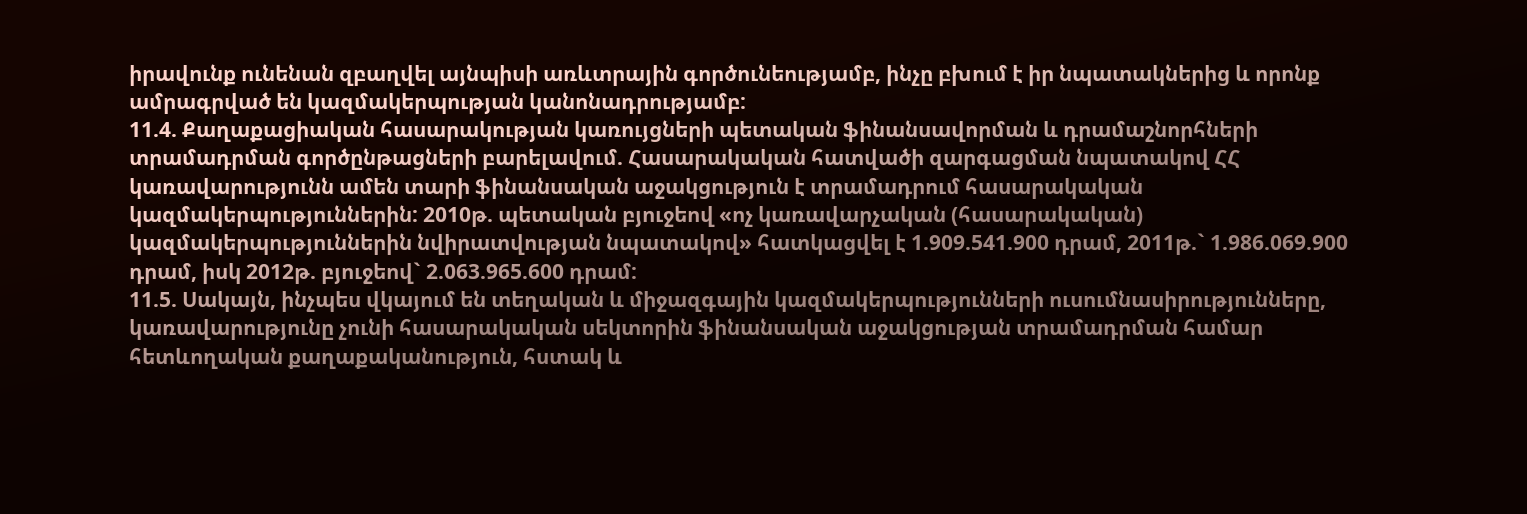իրավունք ունենան զբաղվել այնպիսի առևտրային գործունեությամբ, ինչը բխում է իր նպատակներից և որոնք ամրագրված են կազմակերպության կանոնադրությամբ:
11.4. Քաղաքացիական հասարակության կառույցների պետական ֆինանսավորման և դրամաշնորհների տրամադրման գործընթացների բարելավում. Հասարակական հատվածի զարգացման նպատակով ՀՀ կառավարությունն ամեն տարի ֆինանսական աջակցություն է տրամադրում հասարակական կազմակերպություններին: 2010թ. պետական բյուջեով «ոչ կառավարչական (հասարակական) կազմակերպություններին նվիրատվության նպատակով» հատկացվել է 1.909.541.900 դրամ, 2011թ.` 1.986.069.900 դրամ, իսկ 2012թ. բյուջեով` 2.063.965.600 դրամ:
11.5. Սակայն, ինչպես վկայում են տեղական և միջազգային կազմակերպությունների ուսումնասիրությունները, կառավարությունը չունի հասարակական սեկտորին ֆինանսական աջակցության տրամադրման համար հետևողական քաղաքականություն, հստակ և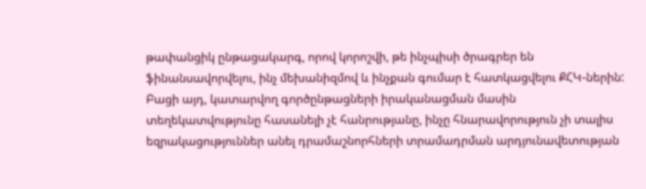թափանցիկ ընթացակարգ, որով կորոշվի, թե ինչպիսի ծրագրեր են ֆինանսավորվելու, ինչ մեխանիզմով և ինչքան գումար է հատկացվելու ՔՀԿ-ներին: Բացի այդ, կատարվող գործընթացների իրականացման մասին տեղեկատվությունը հասանելի չէ հանրությանը, ինչը հնարավորություն չի տալիս եզրակացություններ անել դրամաշնորհների տրամադրման արդյունավետության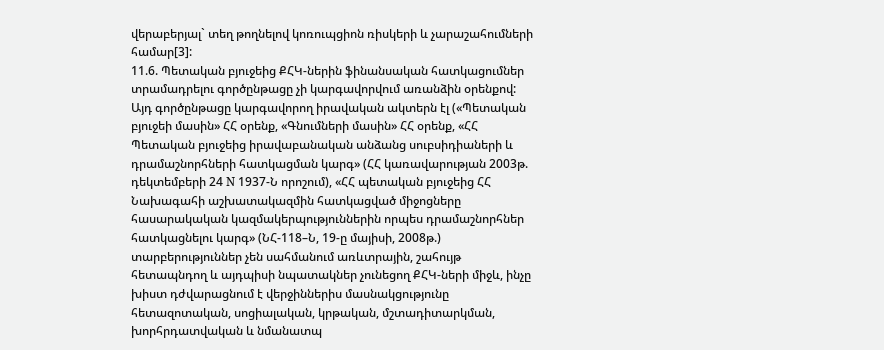վերաբերյալ` տեղ թողնելով կոռուպցիոն ռիսկերի և չարաշահումների համար[3]:
11.6. Պետական բյուջեից ՔՀԿ-ներին ֆինանսական հատկացումներ տրամադրելու գործընթացը չի կարգավորվում առանձին օրենքով: Այդ գործընթացը կարգավորող իրավական ակտերն էլ («Պետական բյուջեի մասին» ՀՀ օրենք, «Գնումների մասին» ՀՀ օրենք, «ՀՀ Պետական բյուջեից իրավաբանական անձանց սուբսիդիաների և դրամաշնորհների հատկացման կարգ» (ՀՀ կառավարության 2003թ. դեկտեմբերի 24 N 1937-Ն որոշում), «ՀՀ պետական բյուջեից ՀՀ Նախագահի աշխատակազմին հատկացված միջոցները հասարակական կազմակերպություններին որպես դրամաշնորհներ հատկացնելու կարգ» (ՆՀ-118–Ն, 19-ը մայիսի, 2008թ.) տարբերություններ չեն սահմանում առևտրային, շահույթ հետապնդող և այդպիսի նպատակներ չունեցող ՔՀԿ-ների միջև, ինչը խիստ դժվարացնում է վերջիններիս մասնակցությունը հետազոտական, սոցիալական, կրթական, մշտադիտարկման, խորհրդատվական և նմանատպ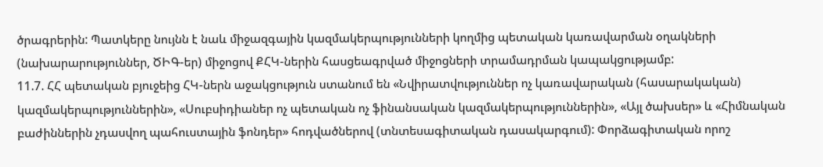ծրագրերին: Պատկերը նույնն է նաև միջազգային կազմակերպությունների կողմից պետական կառավարման օղակների (նախարարություններ, ԾԻԳ-եր) միջոցով ՔՀԿ-ներին հասցեագրված միջոցների տրամադրման կապակցությամբ:
11.7. ՀՀ պետական բյուջեից ՀԿ-ներն աջակցություն ստանում են «Նվիրատվություններ ոչ կառավարական (հասարակական) կազմակերպություններին», «Սուբսիդիաներ ոչ պետական ոչ ֆինանսական կազմակերպություններին», «Այլ ծախսեր» և «Հիմնական բաժիններին չդասվող պահուստային ֆոնդեր» հոդվածներով (տնտեսագիտական դասակարգում): Փորձագիտական որոշ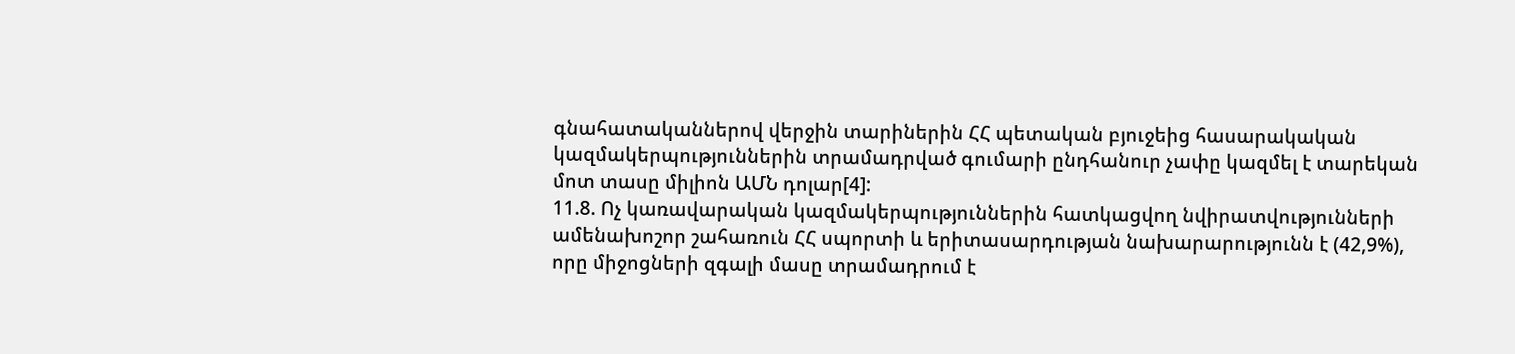գնահատականներով վերջին տարիներին ՀՀ պետական բյուջեից հասարակական կազմակերպություններին տրամադրված գումարի ընդհանուր չափը կազմել է տարեկան մոտ տասը միլիոն ԱՄՆ դոլար[4]:
11.8. Ոչ կառավարական կազմակերպություններին հատկացվող նվիրատվությունների ամենախոշոր շահառուն ՀՀ սպորտի և երիտասարդության նախարարությունն է (42,9%), որը միջոցների զգալի մասը տրամադրում է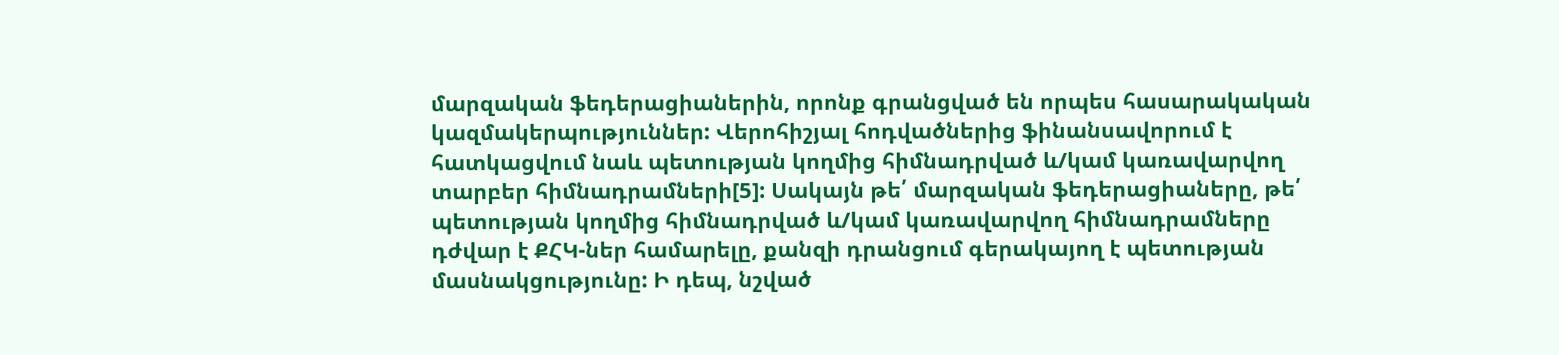մարզական ֆեդերացիաներին, որոնք գրանցված են որպես հասարակական կազմակերպություններ: Վերոհիշյալ հոդվածներից ֆինանսավորում է հատկացվում նաև պետության կողմից հիմնադրված և/կամ կառավարվող տարբեր հիմնադրամների[5]: Սակայն թե՛ մարզական ֆեդերացիաները, թե՛ պետության կողմից հիմնադրված և/կամ կառավարվող հիմնադրամները դժվար է ՔՀԿ-ներ համարելը, քանզի դրանցում գերակայող է պետության մասնակցությունը: Ի դեպ, նշված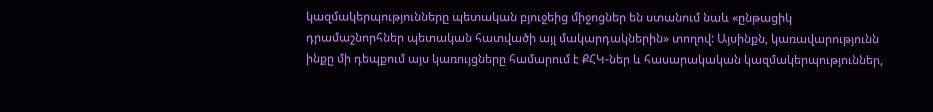կազմակերպությունները պետական բյուջեից միջոցներ են ստանում նաև «ընթացիկ դրամաշնորհներ պետական հատվածի այլ մակարդակներին» տողով: Այսինքն, կառավարությունն ինքը մի դեպքում այս կառույցները համարում է ՔՀԿ-ներ և հասարակական կազմակերպություններ,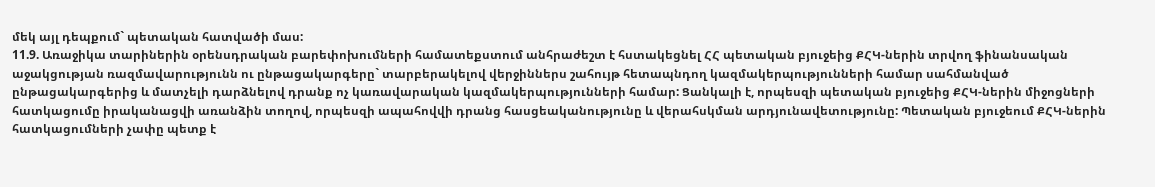մեկ այլ դեպքում` պետական հատվածի մաս:
11.9. Առաջիկա տարիներին օրենսդրական բարեփոխումների համատեքստում անհրաժեշտ է հստակեցնել ՀՀ պետական բյուջեից ՔՀԿ-ներին տրվող ֆինանսական աջակցության ռազմավարությունն ու ընթացակարգերը` տարբերակելով վերջիններս շահույթ հետապնդող կազմակերպությունների համար սահմանված ընթացակարգերից և մատչելի դարձնելով դրանք ոչ կառավարական կազմակերպությունների համար: Ցանկալի է, որպեսզի պետական բյուջեից ՔՀԿ-ներին միջոցների հատկացումը իրականացվի առանձին տողով, որպեսզի ապահովվի դրանց հասցեականությունը և վերահսկման արդյունավետությունը: Պետական բյուջեում ՔՀԿ-ներին հատկացումների չափը պետք է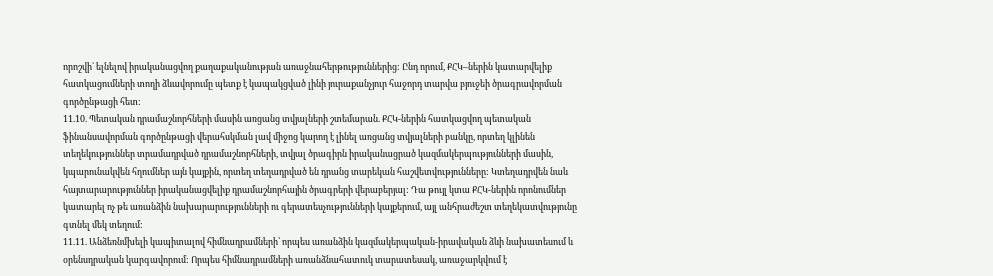որոշվի` ելնելով իրականացվող քաղաքականության առաջնահերթություններից: Ընդ որում, ՔՀԿ–ներին կատարվելիք հատկացումների տողի ձևավորումը պետք է կապակցված լինի յուրաքանչյուր հաջորդ տարվա բյուջեի ծրագրավորման գործընթացի հետ:
11.10. Պետական դրամաշնորհների մասին առցանց տվյալների շտեմարան. ՔՀԿ-ներին հատկացվող պետական ֆինանսավորման գործընթացի վերահսկման լավ միջոց կարող է լինել առցանց տվյալների բանկը, որտեղ կլինեն տեղեկություններ տրամադրված դրամաշնորհների, տվյալ ծրագիրն իրականացրած կազմակերպությունների մասին, կպարունակվեն հղումներ այն կայքին, որտեղ տեղադրված են դրանց տարեկան հաշվետվությունները: Կտեղադրվեն նաև հայտարարություններ իրականացվելիք դրամաշնորհային ծրագրերի վերաբերյալ: Դա թույլ կտա ՔՀԿ-ներին որոնումներ կատարել ոչ թե առանձին նախարարությունների ու գերատեսչությունների կայքերում, այլ անհրաժեշտ տեղեկատվությունը գտնել մեկ տեղում:
11.11. Անձեռնմխելի կապիտալով հիմնադրամների՝ որպես առանձին կազմակերպական-իրավական ձևի նախատեսում և օրենսդրական կարգավորում: Որպես հիմնադրամների առանձնահատուկ տարատեսակ, առաջարկվում է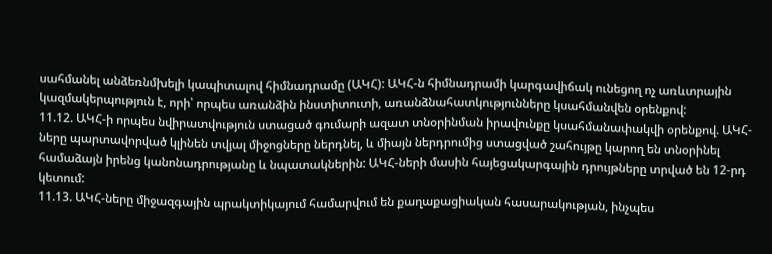սահմանել անձեռնմխելի կապիտալով հիմնադրամը (ԱԿՀ): ԱԿՀ-ն հիմնադրամի կարգավիճակ ունեցող ոչ առևտրային կազմակերպություն է, որի՝ որպես առանձին ինստիտուտի, առանձնահատկությունները կսահմանվեն օրենքով:
11.12. ԱԿՀ-ի որպես նվիրատվություն ստացած գումարի ազատ տնօրինման իրավունքը կսահմանափակվի օրենքով. ԱԿՀ-ները պարտավորված կլինեն տվյալ միջոցները ներդնել, և միայն ներդրումից ստացված շահույթը կարող են տնօրինել համաձայն իրենց կանոնադրությանը և նպատակներին: ԱԿՀ-ների մասին հայեցակարգային դրույթները տրված են 12-րդ կետում:
11.13. ԱԿՀ-ները միջազգային պրակտիկայում համարվում են քաղաքացիական հասարակության, ինչպես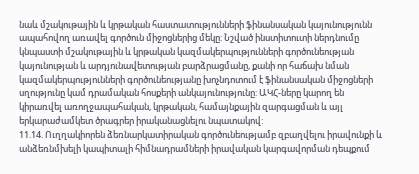նաև մշակութային և կրթական հաստատությունների ֆինանսական կայունությունն ապահովող առավել գործուն միջոցներից մեկը: Նշված ինստիտուտի ներդնումը կնպաստի մշակութային և կրթական կազմակերպությունների գործունեության կայունության և արդյունավետության բարձրացմանը, քանի որ հաճախ նման կազմակերպությունների գործունեությանը խոչնդոտում է ֆինանսական միջոցների սղությունը կամ դրամական հոսքերի անկայունությունը: ԱԿՀ-ները կարող են կիրառվել առողջապահական, կրթական, համայնքային զարգացման և այլ երկարաժամկետ ծրագրեր իրականացնելու նպատակով:
11.14. Ուղղակիորեն ձեռնարկատիրական գործունեությամբ զբաղվելու իրավունքի և անձեռնմխելի կապիտալի հիմնադրամների իրավական կարգավորման դեպքում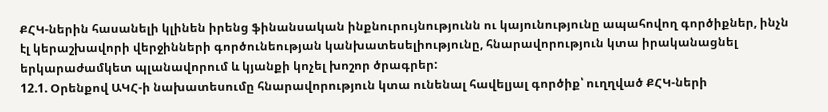ՔՀԿ-ներին հասանելի կլինեն իրենց ֆինանսական ինքնուրույնությունն ու կայունությունը ապահովող գործիքներ, ինչն էլ կերաշխավորի վերջինների գործունեության կանխատեսելիությունը, հնարավորություն կտա իրականացնել երկարաժամկետ պլանավորում և կյանքի կոչել խոշոր ծրագրեր:
12.1. Օրենքով ԱԿՀ-ի նախատեսումը հնարավորություն կտա ունենալ հավելյալ գործիք՝ ուղղված ՔՀԿ-ների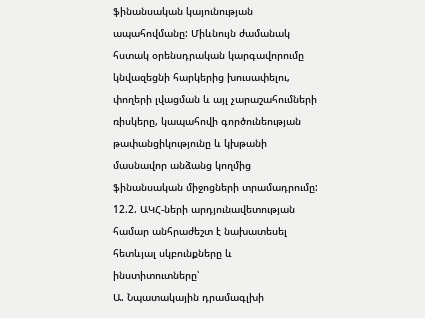ֆինանսական կայունության ապահովմանը: Միևնույն ժամանակ հստակ օրենսդրական կարգավորումը կնվազեցնի հարկերից խուսափելու, փողերի լվացման և այլ չարաշահումների ռիսկերը, կապահովի գործունեության թափանցիկությունը և կխթանի մասնավոր անձանց կողմից ֆինանսական միջոցների տրամադրումը:
12.2. ԱԿՀ-ների արդյունավետության համար անհրաժեշտ է նախատեսել հետևյալ սկբունքները և ինստիտուտները՝
Ա. Նպատակային դրամագլխի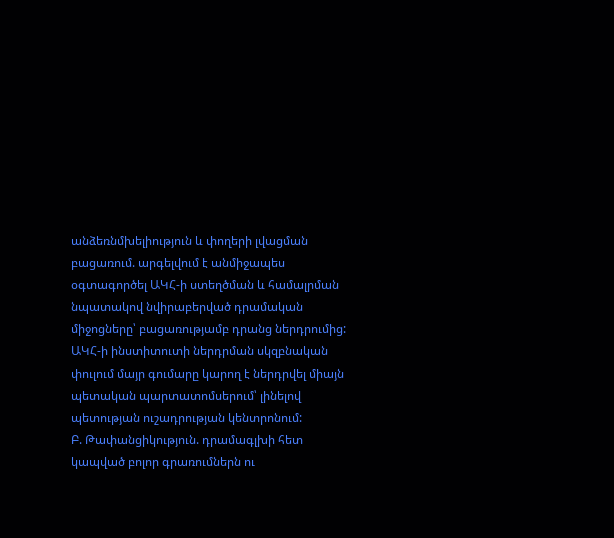անձեռնմխելիություն և փողերի լվացման բացառում. արգելվում է անմիջապես օգտագործել ԱԿՀ-ի ստեղծման և համալրման նպատակով նվիրաբերված դրամական միջոցները՝ բացառությամբ դրանց ներդրումից: ԱԿՀ-ի ինստիտուտի ներդրման սկզբնական փուլում մայր գումարը կարող է ներդրվել միայն պետական պարտատոմսերում՝ լինելով պետության ուշադրության կենտրոնում:
Բ. Թափանցիկություն. դրամագլխի հետ կապված բոլոր գրառումներն ու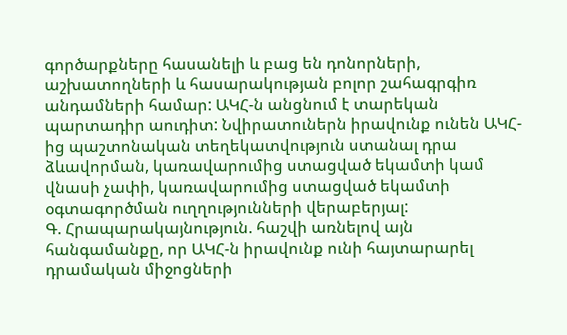գործարքները հասանելի և բաց են դոնորների, աշխատողների և հասարակության բոլոր շահագրգիռ անդամների համար: ԱԿՀ-ն անցնում է տարեկան պարտադիր աուդիտ: Նվիրատուներն իրավունք ունեն ԱԿՀ-ից պաշտոնական տեղեկատվություն ստանալ դրա ձևավորման, կառավարումից ստացված եկամտի կամ վնասի չափի, կառավարումից ստացված եկամտի օգտագործման ուղղությունների վերաբերյալ:
Գ. Հրապարակայնություն. հաշվի առնելով այն հանգամանքը, որ ԱԿՀ-ն իրավունք ունի հայտարարել դրամական միջոցների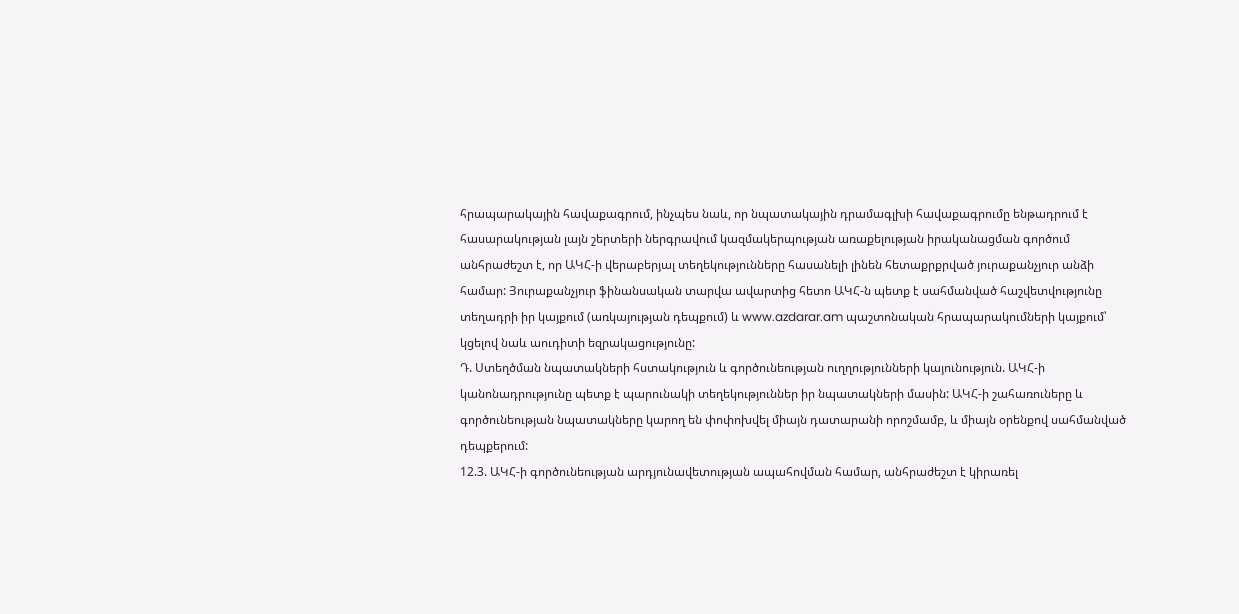հրապարակային հավաքագրում, ինչպես նաև, որ նպատակային դրամագլխի հավաքագրումը ենթադրում է հասարակության լայն շերտերի ներգրավում կազմակերպության առաքելության իրականացման գործում անհրաժեշտ է, որ ԱԿՀ-ի վերաբերյալ տեղեկությունները հասանելի լինեն հետաքրքրված յուրաքանչյուր անձի համար: Յուրաքանչյուր ֆինանսական տարվա ավարտից հետո ԱԿՀ-ն պետք է սահմանված հաշվետվությունը տեղադրի իր կայքում (առկայության դեպքում) և www.azdarar.am պաշտոնական հրապարակումների կայքում՝ կցելով նաև աուդիտի եզրակացությունը:
Դ. Ստեղծման նպատակների հստակություն և գործունեության ուղղությունների կայունություն. ԱԿՀ-ի կանոնադրությունը պետք է պարունակի տեղեկություններ իր նպատակների մասին: ԱԿՀ-ի շահառուները և գործունեության նպատակները կարող են փոփոխվել միայն դատարանի որոշմամբ, և միայն օրենքով սահմանված դեպքերում:
12.3. ԱԿՀ-ի գործունեության արդյունավետության ապահովման համար, անհրաժեշտ է կիրառել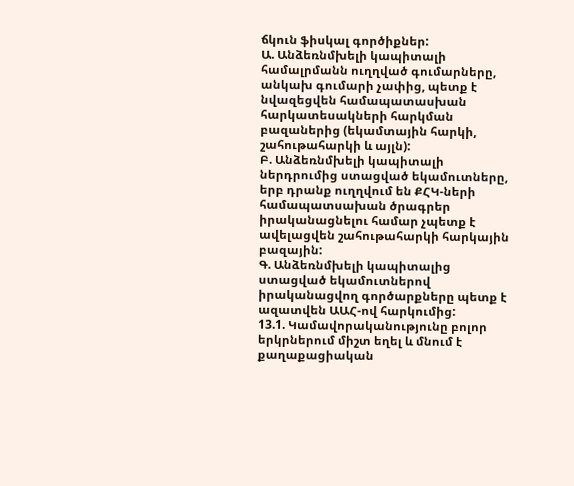ճկուն ֆիսկալ գործիքներ:
Ա. Անձեռնմխելի կապիտալի համալրմանն ուղղված գումարները, անկախ գումարի չափից, պետք է նվազեցվեն համապատասխան հարկատեսակների հարկման բազաներից (եկամտային հարկի, շահութահարկի և այլն):
Բ. Անձեռնմխելի կապիտալի ներդրումից ստացված եկամուտները, երբ դրանք ուղղվում են ՔՀԿ-ների համապատսախան ծրագրեր իրականացնելու համար չպետք է ավելացվեն շահութահարկի հարկային բազային:
Գ. Անձեռնմխելի կապիտալից ստացված եկամուտներով իրականացվող գործարքները պետք է ազատվեն ԱԱՀ-ով հարկումից:
13.1. Կամավորականությունը բոլոր երկրներում միշտ եղել և մնում է քաղաքացիական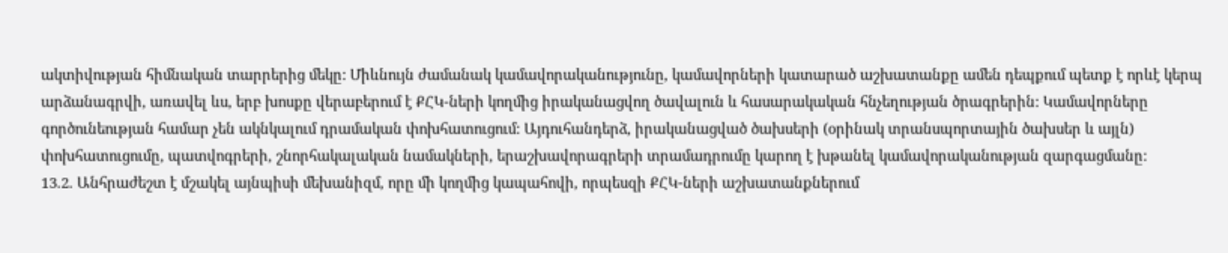ակտիվության հիմնական տարրերից մեկը: Միևնույն ժամանակ կամավորականությունը, կամավորների կատարած աշխատանքը ամեն դեպքում պետք է որևէ կերպ արձանագրվի, առավել ևս, երբ խոսքը վերաբերում է ՔՀԿ-ների կողմից իրականացվող ծավալուն և հասարակական հնչեղության ծրագրերին: Կամավորները գործունեության համար չեն ակնկալում դրամական փոխհատուցում: Այդուհանդերձ, իրականացված ծախսերի (օրինակ տրանսպորտային ծախսեր և այլն) փոխհատուցումը, պատվոգրերի, շնորհակալական նամակների, երաշխավորագրերի տրամադրումը կարող է խթանել կամավորականության զարգացմանը:
13.2. Անհրաժեշտ է մշակել այնպիսի մեխանիզմ, որը մի կողմից կապահովի, որպեսզի ՔՀԿ-ների աշխատանքներում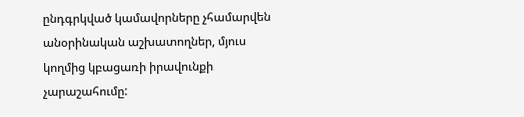ընդգրկված կամավորները չհամարվեն անօրինական աշխատողներ, մյուս կողմից կբացառի իրավունքի չարաշահումը: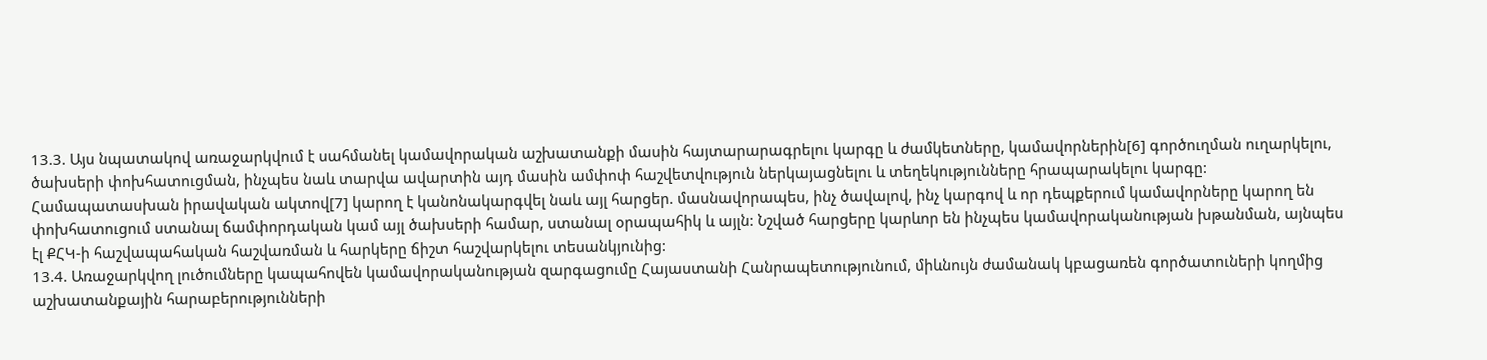13.3. Այս նպատակով առաջարկվում է սահմանել կամավորական աշխատանքի մասին հայտարարագրելու կարգը և ժամկետները, կամավորներին[6] գործուղման ուղարկելու, ծախսերի փոխհատուցման, ինչպես նաև տարվա ավարտին այդ մասին ամփոփ հաշվետվություն ներկայացնելու և տեղեկությունները հրապարակելու կարգը: Համապատասխան իրավական ակտով[7] կարող է կանոնակարգվել նաև այլ հարցեր. մասնավորապես, ինչ ծավալով, ինչ կարգով և որ դեպքերում կամավորները կարող են փոխհատուցում ստանալ ճամփորդական կամ այլ ծախսերի համար, ստանալ օրապահիկ և այլն: Նշված հարցերը կարևոր են ինչպես կամավորականության խթանման, այնպես էլ ՔՀԿ-ի հաշվապահական հաշվառման և հարկերը ճիշտ հաշվարկելու տեսանկյունից:
13.4. Առաջարկվող լուծումները կապահովեն կամավորականության զարգացումը Հայաստանի Հանրապետությունում, միևնույն ժամանակ կբացառեն գործատուների կողմից աշխատանքային հարաբերությունների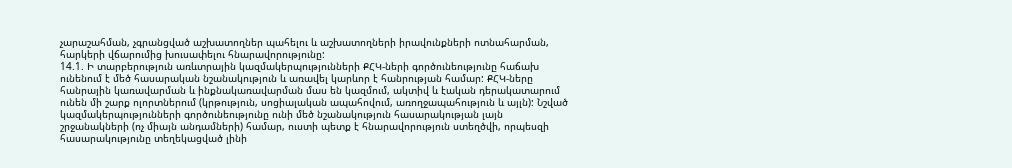չարաշահման, չգրանցված աշխատողներ պահելու և աշխատողների իրավունքների ոտնահարման, հարկերի վճարումից խուսափելու հնարավորությունը:
14.1. Ի տարբերություն առևտրային կազմակերպությունների ՔՀԿ-ների գործունեությունը հաճախ ունենում է մեծ հասարական նշանակություն և առավել կարևոր է հանրության համար: ՔՀԿ-ները հանրային կառավարման և ինքնակառավարման մաս են կազմում, ակտիվ և էական դերակատարում ունեն մի շարք ոլորտներում (կրթություն, սոցիալական ապահովում, առողջապահություն և այլն): Նշված կազմակերպությունների գործունեությունը ունի մեծ նշանակություն հասարակության լայն շրջանակների (ոչ միայն անդամների) համար, ուստի պետք է հնարավորություն ստեղծվի, որպեսզի հասարակությունը տեղեկացված լինի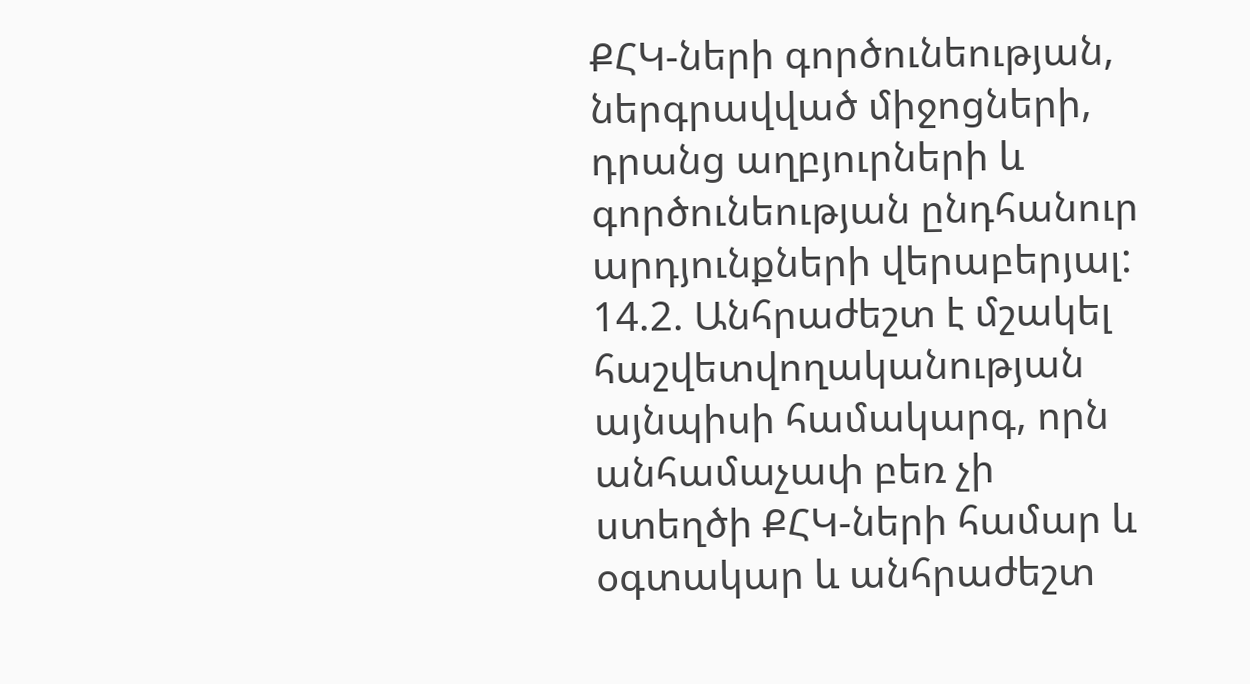ՔՀԿ-ների գործունեության, ներգրավված միջոցների, դրանց աղբյուրների և գործունեության ընդհանուր արդյունքների վերաբերյալ:
14.2. Անհրաժեշտ է մշակել հաշվետվողականության այնպիսի համակարգ, որն անհամաչափ բեռ չի ստեղծի ՔՀԿ-ների համար և օգտակար և անհրաժեշտ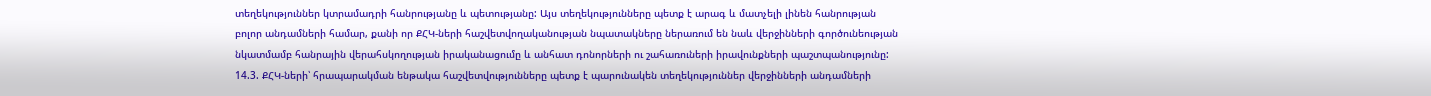տեղեկություններ կտրամադրի հանրությանը և պետությանը: Այս տեղեկությունները պետք է արագ և մատչելի լինեն հանրության բոլոր անդամների համար, քանի որ ՔՀԿ-ների հաշվետվողականության նպատակները ներառում են նաև վերջինների գործունեության նկատմամբ հանրային վերահսկողության իրականացումը և անհատ դոնորների ու շահառուների իրավունքների պաշտպանությունը:
14.3. ՔՀԿ-ների՝ հրապարակման ենթակա հաշվետվությունները պետք է պարունակեն տեղեկություններ վերջինների անդամների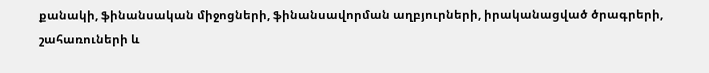քանակի, ֆինանսական միջոցների, ֆինանսավորման աղբյուրների, իրականացված ծրագրերի, շահառուների և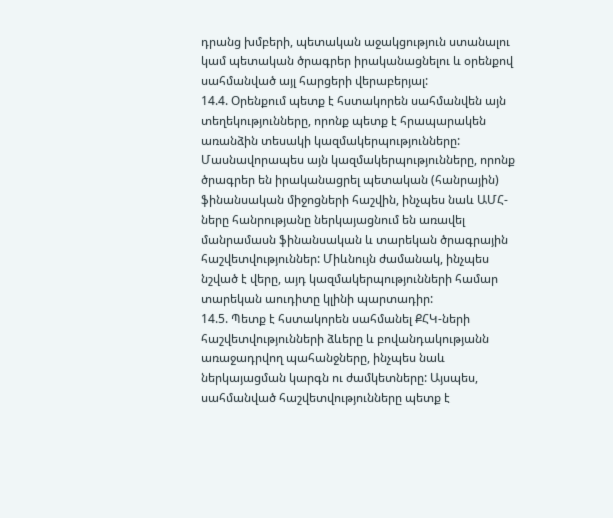դրանց խմբերի, պետական աջակցություն ստանալու կամ պետական ծրագրեր իրականացնելու և օրենքով սահմանված այլ հարցերի վերաբերյալ:
14.4. Օրենքում պետք է հստակորեն սահմանվեն այն տեղեկությունները, որոնք պետք է հրապարակեն առանձին տեսակի կազմակերպությունները: Մասնավորապես այն կազմակերպությունները, որոնք ծրագրեր են իրականացրել պետական (հանրային) ֆինանսական միջոցների հաշվին, ինչպես նաև ԱՄՀ-ները հանրությանը ներկայացնում են առավել մանրամասն ֆինանսական և տարեկան ծրագրային հաշվետվություններ: Միևնույն ժամանակ, ինչպես նշված է վերը, այդ կազմակերպությունների համար տարեկան աուդիտը կլինի պարտադիր:
14.5. Պետք է հստակորեն սահմանել ՔՀԿ-ների հաշվետվությունների ձևերը և բովանդակությանն առաջադրվող պահանջները, ինչպես նաև ներկայացման կարգն ու ժամկետները: Այսպես, սահմանված հաշվետվությունները պետք է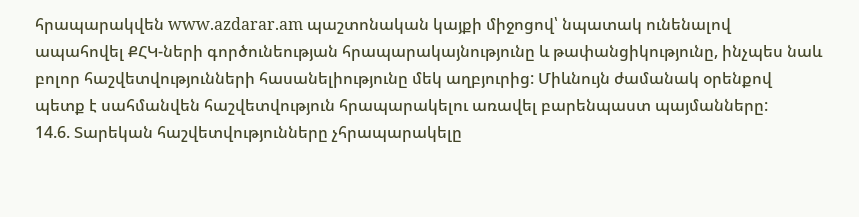հրապարակվեն www.azdarar.am պաշտոնական կայքի միջոցով՝ նպատակ ունենալով ապահովել ՔՀԿ-ների գործունեության հրապարակայնությունը և թափանցիկությունը, ինչպես նաև բոլոր հաշվետվությունների հասանելիությունը մեկ աղբյուրից: Միևնույն ժամանակ օրենքով պետք է սահմանվեն հաշվետվություն հրապարակելու առավել բարենպաստ պայմանները:
14.6. Տարեկան հաշվետվությունները չհրապարակելը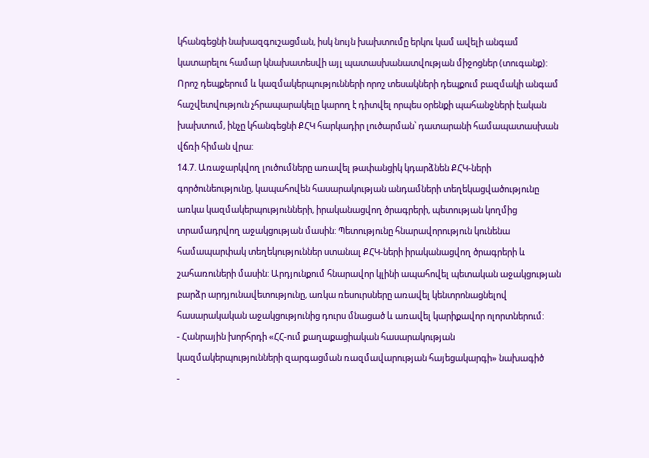կհանգեցնի նախազգուշացման, իսկ նույն խախտումը երկու կամ ավելի անգամ կատարելու համար կնախատեսվի այլ պատասխանատվության միջոցներ (տուգանք): Որոշ դեպքերում և կազմակերպությունների որոշ տեսակների դեպքում բազմակի անգամ հաշվետվություն չհրապարակելը կարող է դիտվել որպես օրենքի պահանջների էական խախտում, ինչը կհանգեցնի ՔՀԿ հարկադիր լուծարման՝ դատարանի համապատասխան վճռի հիման վրա:
14.7. Առաջարկվող լուծումները առավել թափանցիկ կդարձնեն ՔՀԿ-ների գործունեությունը, կապահովեն հասարակության անդամների տեղեկացվածությունը առկա կազմակերպությունների, իրականացվող ծրագրերի, պետության կողմից տրամադրվող աջակցության մասին: Պետությունը հնարավորություն կունենա համապարփակ տեղեկություններ ստանալ ՔՀԿ-ների իրականացվող ծրագրերի և շահառուների մասին: Արդյունքում հնարավոր կլինի ապահովել պետական աջակցության բարձր արդյունավետությունը, առկա ռեսուրսները առավել կենտրոնացնելով հասարակական աջակցությունից դուրս մնացած և առավել կարիքավոր ոլորտներում:
- Հանրային խորհրդի «ՀՀ-ում քաղաքացիական հասարակության կազմակերպությունների զարգացման ռազմավարության հայեցակարգի» նախագիծ
-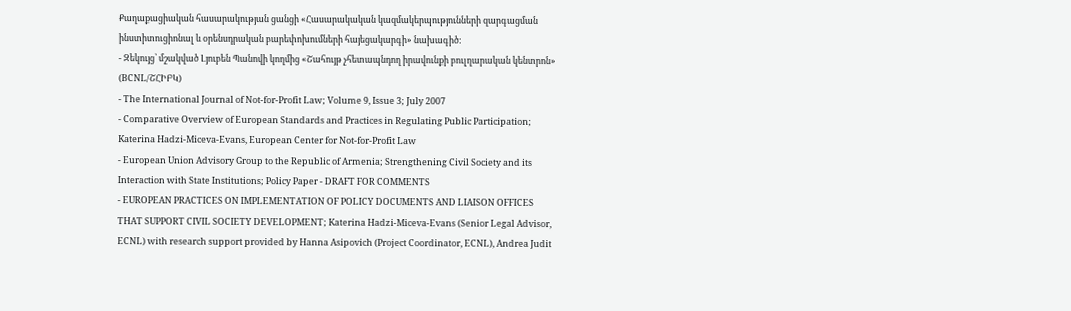Քաղաքացիական հասարակության ցանցի «Հասարակական կազմակերպությունների զարգացման ինստիտուցիոնալ և օրենսդրական բարեփոխումների հայեցակարգի» նախագիծ:
- Զեկույց՝ մշակված Լյուբեն Պանովի կողմից «Շահույթ չհետապնդող իրավունքի բուլղարական կենտրոն» (BCNL/ՇՀԻԲԿ)
- The International Journal of Not-for-Profit Law; Volume 9, Issue 3; July 2007
- Comparative Overview of European Standards and Practices in Regulating Public Participation; Katerina Hadzi-Miceva-Evans, European Center for Not-for-Profit Law
- European Union Advisory Group to the Republic of Armenia; Strengthening Civil Society and its Interaction with State Institutions; Policy Paper - DRAFT FOR COMMENTS
- EUROPEAN PRACTICES ON IMPLEMENTATION OF POLICY DOCUMENTS AND LIAISON OFFICES THAT SUPPORT CIVIL SOCIETY DEVELOPMENT; Katerina Hadzi-Miceva-Evans (Senior Legal Advisor, ECNL) with research support provided by Hanna Asipovich (Project Coordinator, ECNL), Andrea Judit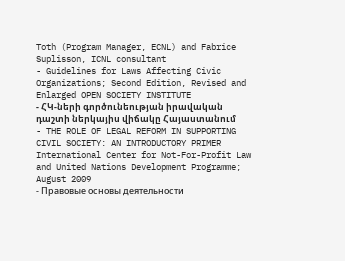Toth (Program Manager, ECNL) and Fabrice Suplisson, ICNL consultant
- Guidelines for Laws Affecting Civic Organizations; Second Edition, Revised and Enlarged OPEN SOCIETY INSTITUTE
- ՀԿ-ների գործունեության իրավական դաշտի ներկայիս վիճակը Հայաստանում
- THE ROLE OF LEGAL REFORM IN SUPPORTING CIVIL SOCIETY: AN INTRODUCTORY PRIMER International Center for Not-For-Profit Law and United Nations Development Programme; August 2009
- Правовые основы деятельности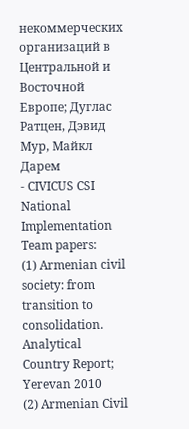некоммерческих организаций в Центральной и Восточной Европе; Дуглас Ратцен, Дэвид Мур, Майкл Дарем
- CIVICUS CSI National Implementation Team papers:
(1) Armenian civil society: from transition to consolidation. Analytical Country Report; Yerevan 2010
(2) Armenian Civil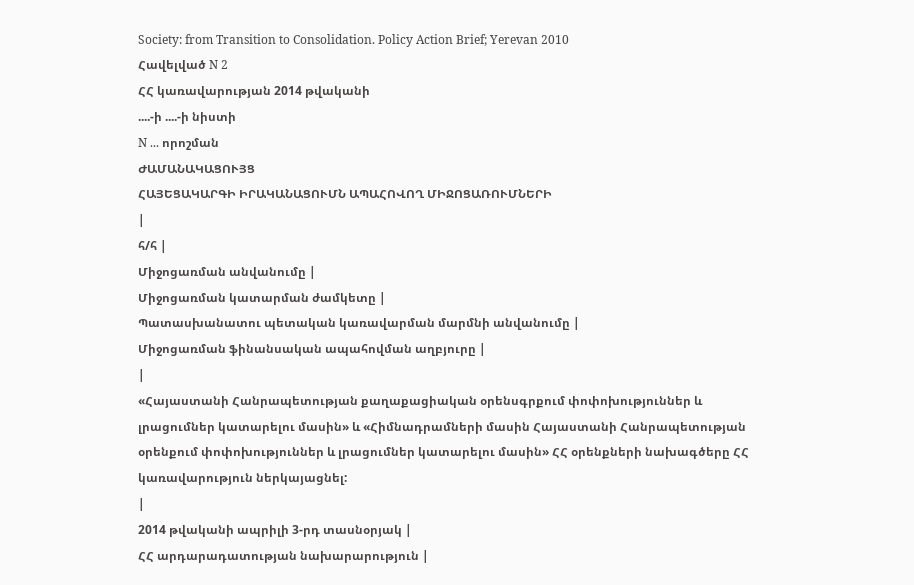Society: from Transition to Consolidation. Policy Action Brief; Yerevan 2010
Հավելված N 2
ՀՀ կառավարության 2014 թվականի
....-ի ....-ի նիստի
N ... որոշման
ԺԱՄԱՆԱԿԱՑՈՒՅՑ
ՀԱՅԵՑԱԿԱՐԳԻ ԻՐԱԿԱՆԱՑՈՒՄՆ ԱՊԱՀՈՎՈՂ ՄԻՋՈՑԱՌՈՒՄՆԵՐԻ
|
հ/հ |
Միջոցառման անվանումը |
Միջոցառման կատարման ժամկետը |
Պատասխանատու պետական կառավարման մարմնի անվանումը |
Միջոցառման ֆինանսական ապահովման աղբյուրը |
|
«Հայաստանի Հանրապետության քաղաքացիական օրենսգրքում փոփոխություններ և լրացումներ կատարելու մասին» և «Հիմնադրամների մասին Հայաստանի Հանրապետության օրենքում փոփոխություններ և լրացումներ կատարելու մասին» ՀՀ օրենքների նախագծերը ՀՀ կառավարություն ներկայացնել:
|
2014 թվականի ապրիլի 3-րդ տասնօրյակ |
ՀՀ արդարադատության նախարարություն |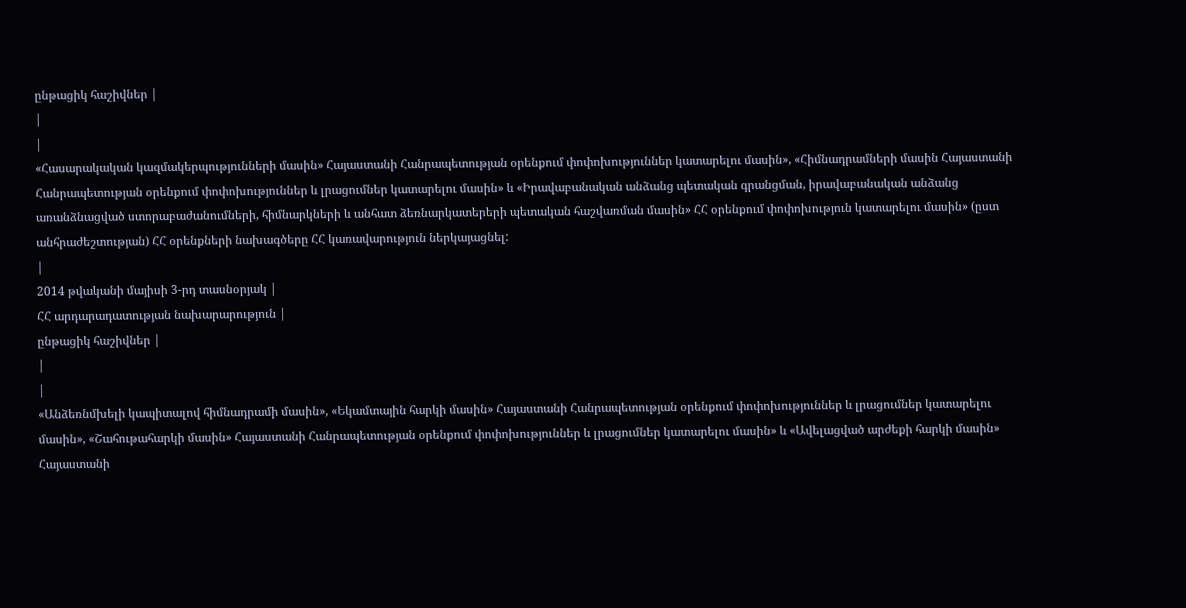ընթացիկ հաշիվներ |
|
|
«Հասարակական կազմակերպությունների մասին» Հայաստանի Հանրապետության օրենքում փոփոխություններ կատարելու մասին», «Հիմնադրամների մասին Հայաստանի Հանրապետության օրենքում փոփոխություններ և լրացումներ կատարելու մասին» և «Իրավաբանական անձանց պետական գրանցման, իրավաբանական անձանց առանձնացված ստորաբաժանումների, հիմնարկների և անհատ ձեռնարկատերերի պետական հաշվառման մասին» ՀՀ օրենքում փոփոխություն կատարելու մասին» (ըստ անհրաժեշտության) ՀՀ օրենքների նախագծերը ՀՀ կառավարություն ներկայացնել:
|
2014 թվականի մայիսի 3-րդ տասնօրյակ |
ՀՀ արդարադատության նախարարություն |
ընթացիկ հաշիվներ |
|
|
«Անձեռնմխելի կապիտալով հիմնադրամի մասին», «Եկամտային հարկի մասին» Հայաստանի Հանրապետության օրենքում փոփոխություններ և լրացումներ կատարելու մասին», «Շահութահարկի մասին» Հայաստանի Հանրապետության օրենքում փոփոխություններ և լրացումներ կատարելու մասին» և «Ավելացված արժեքի հարկի մասին» Հայաստանի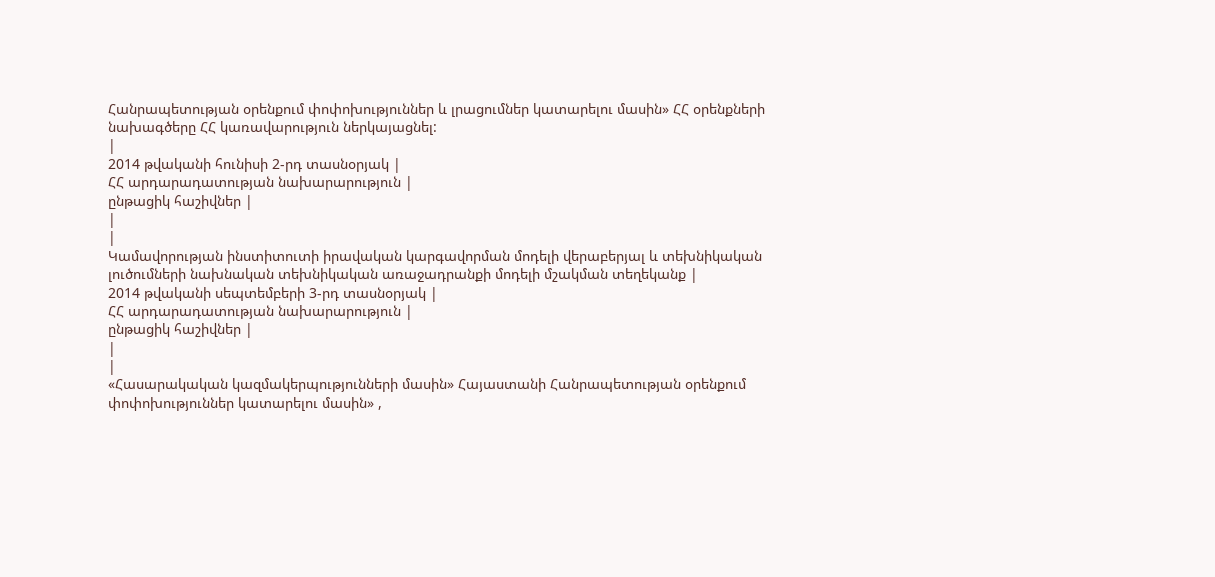Հանրապետության օրենքում փոփոխություններ և լրացումներ կատարելու մասին» ՀՀ օրենքների նախագծերը ՀՀ կառավարություն ներկայացնել:
|
2014 թվականի հունիսի 2-րդ տասնօրյակ |
ՀՀ արդարադատության նախարարություն |
ընթացիկ հաշիվներ |
|
|
Կամավորության ինստիտուտի իրավական կարգավորման մոդելի վերաբերյալ և տեխնիկական լուծումների նախնական տեխնիկական առաջադրանքի մոդելի մշակման տեղեկանք |
2014 թվականի սեպտեմբերի 3-րդ տասնօրյակ |
ՀՀ արդարադատության նախարարություն |
ընթացիկ հաշիվներ |
|
|
«Հասարակական կազմակերպությունների մասին» Հայաստանի Հանրապետության օրենքում փոփոխություններ կատարելու մասին» ,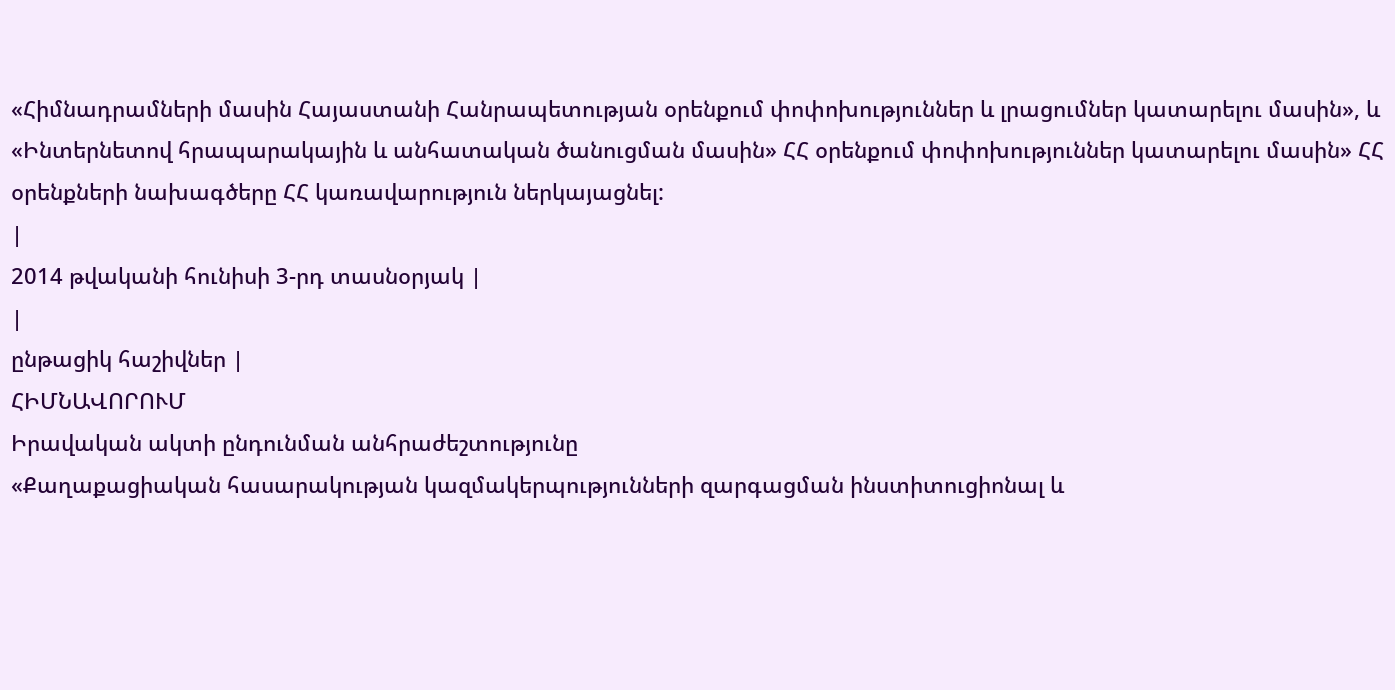«Հիմնադրամների մասին Հայաստանի Հանրապետության օրենքում փոփոխություններ և լրացումներ կատարելու մասին», և «Ինտերնետով հրապարակային և անհատական ծանուցման մասին» ՀՀ օրենքում փոփոխություններ կատարելու մասին» ՀՀ օրենքների նախագծերը ՀՀ կառավարություն ներկայացնել:
|
2014 թվականի հունիսի 3-րդ տասնօրյակ |
|
ընթացիկ հաշիվներ |
ՀԻՄՆԱՎՈՐՈՒՄ
Իրավական ակտի ընդունման անհրաժեշտությունը
«Քաղաքացիական հասարակության կազմակերպությունների զարգացման ինստիտուցիոնալ և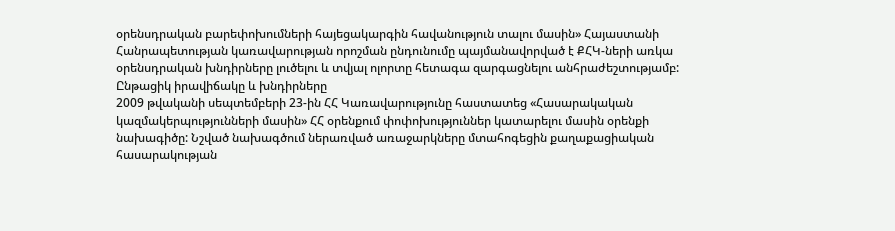օրենսդրական բարեփոխումների հայեցակարգին հավանություն տալու մասին» Հայաստանի Հանրապետության կառավարության որոշման ընդունումը պայմանավորված է ՔՀԿ-ների առկա օրենսդրական խնդիրները լուծելու և տվյալ ոլորտը հետագա զարգացնելու անհրաժեշտությամբ:
Ընթացիկ իրավիճակը և խնդիրները
2009 թվականի սեպտեմբերի 23-ին ՀՀ Կառավարությունը հաստատեց «Հասարակական կազմակերպությունների մասին» ՀՀ օրենքում փոփոխություններ կատարելու մասին օրենքի նախագիծը: Նշված նախագծում ներառված առաջարկները մտահոգեցին քաղաքացիական հասարակության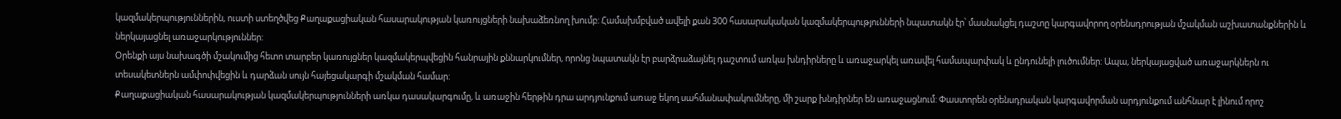կազմակերպություններին, ուստի ստեղծվեց Քաղաքացիական հասարակության կառույցների նախաձեռնող խումբ: Համախմբված ավելի քան 300 հասարակական կազմակերպությունների նպատակն էր՝ մասնակցել դաշտը կարգավորող օրենսդրության մշակման աշխատանքներին և ներկայացնել առաջարկություններ:
Օրենքի այս նախագծի մշակումից հետո տարբեր կառույցներ կազմակերպվեցին հանրային քննարկումներ, որոնց նպատակն էր բարձրաձայնել դաշտում առկա խնդիրները և առաջարկել առավել համապարփակ և ընդունելի լուծումներ: Ապա, ներկայացված առաջարկներն ու տեսակետներն ամփոփվեցին և դարձան սույն հայեցակարգի մշակման համար:
Քաղաքացիական հասարակության կազմակերպությունների առկա դասակարգումը, և առաջին հերթին դրա արդյունքում առաջ եկող սահմանափակումները, մի շարք խնդիրներ են առաջացնում: Փաստորեն օրենսդրական կարգավորման արդյունքում անհնար է լինում որոշ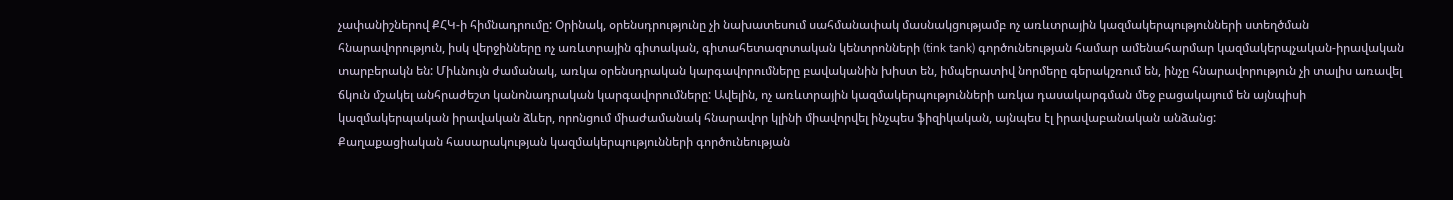չափանիշներով ՔՀԿ-ի հիմնադրումը: Օրինակ, օրենսդրությունը չի նախատեսում սահմանափակ մասնակցությամբ ոչ առևտրային կազմակերպությունների ստեղծման հնարավորություն, իսկ վերջինները ոչ առևտրային գիտական, գիտահետազոտական կենտրոնների (tink tank) գործունեության համար ամենահարմար կազմակերպչական-իրավական տարբերակն են: Միևնույն ժամանակ, առկա օրենսդրական կարգավորումները բավականին խիստ են, իմպերատիվ նորմերը գերակշռում են, ինչը հնարավորություն չի տալիս առավել ճկուն մշակել անհրաժեշտ կանոնադրական կարգավորումները: Ավելին, ոչ առևտրային կազմակերպությունների առկա դասակարգման մեջ բացակայում են այնպիսի կազմակերպական իրավական ձևեր, որոնցում միաժամանակ հնարավոր կլինի միավորվել ինչպես ֆիզիկական, այնպես էլ իրավաբանական անձանց:
Քաղաքացիական հասարակության կազմակերպությունների գործունեության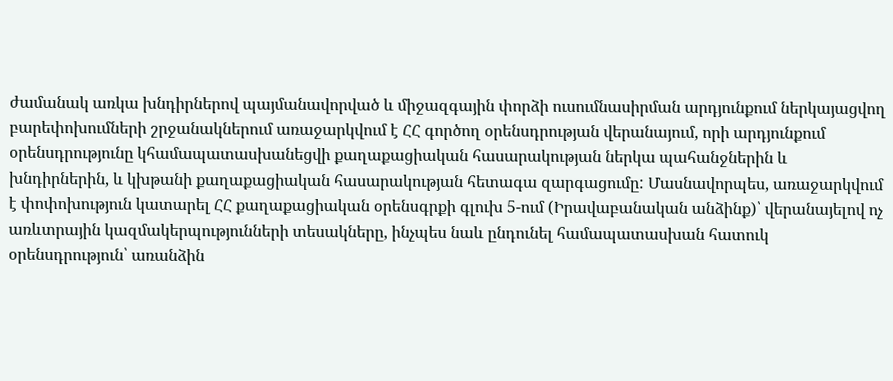ժամանակ առկա խնդիրներով պայմանավորված և միջազգային փորձի ուսումնասիրման արդյունքում ներկայացվող բարեփոխումների շրջանակներում առաջարկվում է ՀՀ գործող օրենսդրության վերանայում, որի արդյունքում օրենսդրությունը կհամապատասխանեցվի քաղաքացիական հասարակության ներկա պահանջներին և խնդիրներին, և կխթանի քաղաքացիական հասարակության հետագա զարգացումը: Մասնավորպես, առաջարկվում է փոփոխություն կատարել ՀՀ քաղաքացիական օրենսգրքի գլուխ 5-ում (Իրավաբանական անձինք)՝ վերանայելով ոչ առևտրային կազմակերպությունների տեսակները, ինչպես նաև ընդունել համապատասխան հատուկ օրենսդրություն՝ առանձին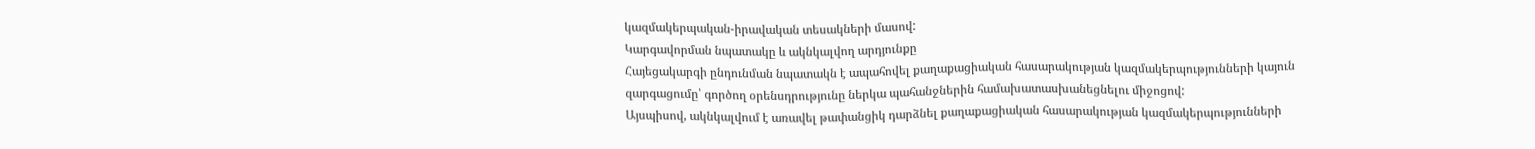կազմակերպական-իրավական տեսակների մասով:
Կարգավորման նպատակը և ակնկալվող արդյունքը
Հայեցակարգի ընդունման նպատակն է ապահովել քաղաքացիական հասարակության կազմակերպությունների կայուն զարգացումը՝ գործող օրենսդրությունը ներկա պահանջներին համախատասխանեցնելու միջոցով:
Այսպիսով, ակնկալվում է առավել թափանցիկ դարձնել քաղաքացիական հասարակության կազմակերպությունների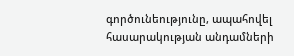գործունեությունը, ապահովել հասարակության անդամների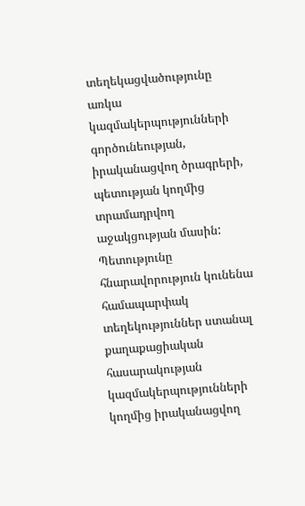տեղեկացվածությունը առկա կազմակերպությունների գործունեության, իրականացվող ծրագրերի, պետության կողմից տրամադրվող աջակցության մասին:
Պետությունը հնարավորություն կունենա համապարփակ տեղեկություններ ստանալ քաղաքացիական հասարակության կազմակերպությունների կողմից իրականացվող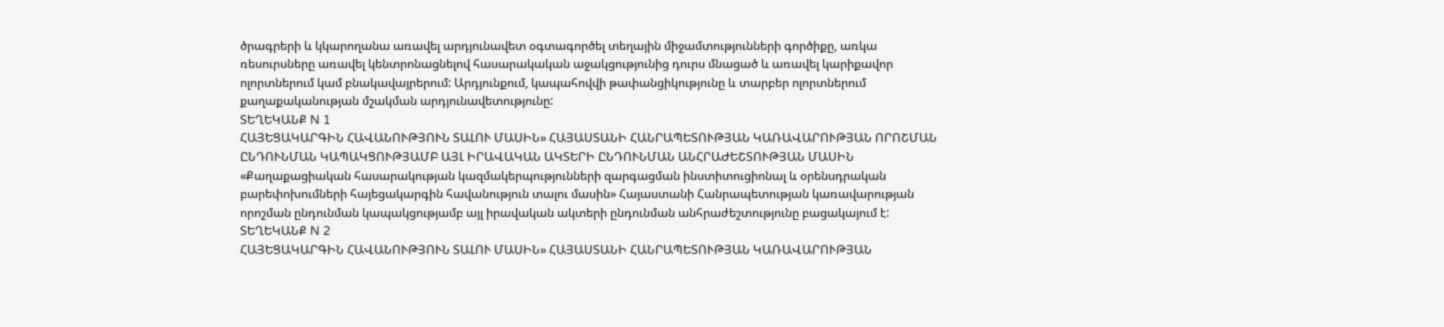ծրագրերի և կկարողանա առավել արդյունավետ օգտագործել տեղային միջամտությունների գործիքը, առկա ռեսուրսները առավել կենտրոնացնելով հասարակական աջակցությունից դուրս մնացած և առավել կարիքավոր ոլորտներում կամ բնակավայրերում: Արդյունքում, կապահովվի թափանցիկությունը և տարբեր ոլորտներում քաղաքականության մշակման արդյունավետությունը:
ՏԵՂԵԿԱՆՔ N 1
ՀԱՅԵՑԱԿԱՐԳԻՆ ՀԱՎԱՆՈՒԹՅՈՒՆ ՏԱԼՈՒ ՄԱUԻՆ» ՀԱՅԱՍՏԱՆԻ ՀԱՆՐԱՊԵՏՈՒԹՅԱՆ ԿԱՌԱՎԱՐՈՒԹՅԱՆ ՈՐՈՇՄԱՆ ԸՆԴՈՒՆՄԱՆ ԿԱՊԱԿՑՈՒԹՅԱՄԲ ԱՅԼ ԻՐԱՎԱԿԱՆ ԱԿՏԵՐԻ ԸՆԴՈՒՆՄԱՆ ԱՆՀՐԱԺԵՇՏՈՒԹՅԱՆ ՄԱՍԻՆ
«Քաղաքացիական հասարակության կազմակերպությունների զարգացման ինստիտուցիոնալ և օրենսդրական բարեփոխումների հայեցակարգին հավանություն տալու մասին» Հայաստանի Հանրապետության կառավարության որոշման ընդունման կապակցությամբ այլ իրավական ակտերի ընդունման անհրաժեշտությունը բացակայում է:
ՏԵՂԵԿԱՆՔ N 2
ՀԱՅԵՑԱԿԱՐԳԻՆ ՀԱՎԱՆՈՒԹՅՈՒՆ ՏԱԼՈՒ ՄԱUԻՆ» ՀԱՅԱՍՏԱՆԻ ՀԱՆՐԱՊԵՏՈՒԹՅԱՆ ԿԱՌԱՎԱՐՈՒԹՅԱՆ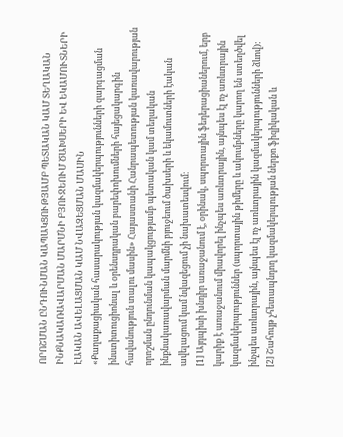ՈՐՈՇՄԱՆ ԸՆԴՈՒՆՄԱՆ ԿԱՊԱԿՑՈՒԹՅԱՄԲ ՊԵՏԱԿԱՆ ԿԱՄ ՏԵՂԱԿԱՆ ԻՆՔՆԱԿԱՌԱՎԱՐՄԱՆ ՄԱՐՄՆԻ ԲՅՈՒՋԵՈՒՄ ԾԱԽՍԵՐԻ ԵՎ ԵԿԱՄՈՒՏՆԵՐԻ ԷԱԿԱՆ ԱՎԵԼԱՑՄԱՆ ԿԱՄ ՆՎԱԶԵՑՄԱՆ ՄԱՍԻՆ
«Քաղաքացիական հասարակության կազմակերպությունների զարգացման ինստիտուցիոնալ և օրենսդրական բարեփոխումների հայեցակարգին հավանություն տալու մասին» Հայաստանի Հանրապետության կառավարության որոշման ընդունման կապակցությամբ պետական կամ տեղական ինքնակառավարման մարմնի բյուջեում ծախսերի և եկամուտների էական ավելացում կամ նվազեցում չի նախատեսվում։
[1] Այդպիսի խնդիր առաջանում է, օրինակ, սպորտային ֆեդերացիաներում, երբ կարիք է առաջանում միավորել ինչպես առևտրային, այնպես էլ ոչ առևտրային կազմակերպություններ (սպորտային թիմերը և ակումբները կարող են ստեղծվել ինչպես առևտրային, այնպես էլ ոչ առևտրային կազմակերպությունների ձևով):
[2] Շահույթ չհետապնդող կազմակերպության ներքո ֆիզիկական և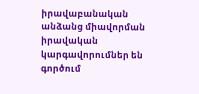իրավաբանական անձանց միավորման իրավական կարգավորումներ են գործում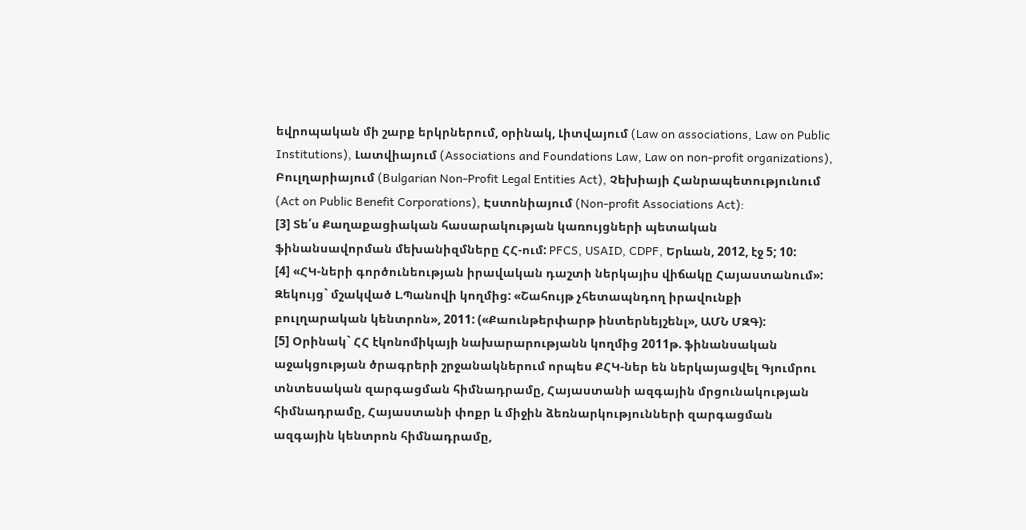եվրոպական մի շարք երկրներում, օրինակ, Լիտվայում (Law on associations, Law on Public Institutions), Լատվիայում (Associations and Foundations Law, Law on non-profit organizations), Բուլղարիայում (Bulgarian Non-Profit Legal Entities Act), Չեխիայի Հանրապետությունում (Act on Public Benefit Corporations), Էստոնիայում (Non-profit Associations Act):
[3] Տե՛ս Քաղաքացիական հասարակության կառույցների պետական ֆինանսավորման մեխանիզմները ՀՀ-ում: PFCS, USAID, CDPF, Երևան, 2012, էջ 5; 10:
[4] «ՀԿ-ների գործունեության իրավական դաշտի ներկայիս վիճակը Հայաստանում»: Զեկույց` մշակված Լ.Պանովի կողմից: «Շահույթ չհետապնդող իրավունքի բուլղարական կենտրոն», 2011: («Քաունթերփարթ ինտերնեյշենլ», ԱՄՆ ՄԶԳ):
[5] Օրինակ` ՀՀ էկոնոմիկայի նախարարությանն կողմից 2011թ. ֆինանսական աջակցության ծրագրերի շրջանակներում որպես ՔՀԿ-ներ են ներկայացվել Գյումրու տնտեսական զարգացման հիմնադրամը, Հայաստանի ազգային մրցունակության հիմնադրամը, Հայաստանի փոքր և միջին ձեռնարկությունների զարգացման ազգային կենտրոն հիմնադրամը,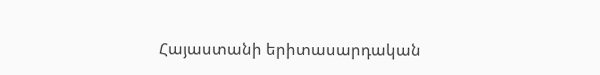Հայաստանի երիտասարդական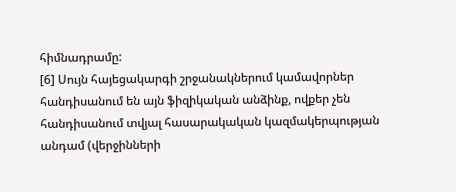հիմնադրամը:
[6] Սույն հայեցակարգի շրջանակներում կամավորներ հանդիսանում են այն ֆիզիկական անձինք, ովքեր չեն հանդիսանում տվյալ հասարակական կազմակերպության անդամ (վերջինների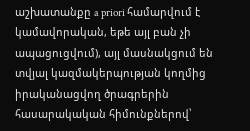աշխատանքը a priori համարվում է կամավորական, եթե այլ բան չի ապացուցվում), այլ մասնակցում են տվյալ կազմակերպության կողմից իրականացվող ծրագրերին հասարակական հիմունքներով՝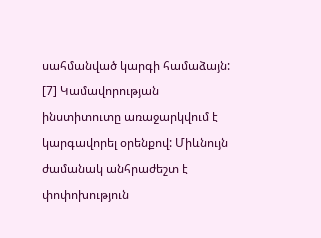սահմանված կարգի համաձայն:
[7] Կամավորության ինստիտուտը առաջարկվում է կարգավորել օրենքով: Միևնույն ժամանակ անհրաժեշտ է փոփոխություն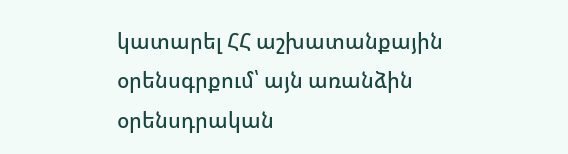կատարել ՀՀ աշխատանքային օրենսգրքում՝ այն առանձին օրենսդրական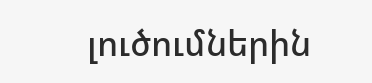լուծումներին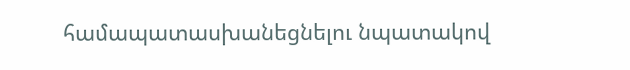համապատասխանեցնելու նպատակով